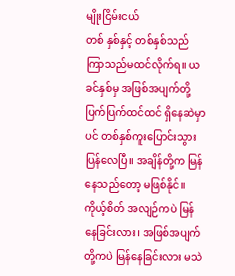မျိုးငြိမ်းငယ်
တစ် နှစ်နှင့် တစ်နှစ်သည် ကြာသည်မထင်လိုက်ရ။ ယခင်နှစ်မှ အဖြစ်အပျက်တို့ ပြက်ပြက်ထင်ထင် ရှိနေဆဲမှာပင် တစ်နှစ်ကူးပြောင်းသွားပြန်လေပြီ။ အချိန်တို့က မြန်နေသည်တော့ မဖြစ်နိုင်။ ကိုယ့်စိတ် အလျဉ်ကပဲ မြန်နေခြင်းလား၊ အဖြစ်အပျက်တို့ကပဲ မြန်နေခြင်းလား မသဲ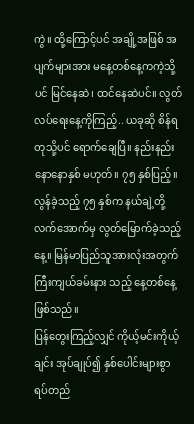ကွဲ။ ထို့ကြောင့်ပင် အချို့အဖြစ် အပျက်များအား မနေ့တစ်နေ့ကကဲ့သို့ပင် မြင်နေဆဲ၊ ထင်နေဆဲပင်။ လွတ်လပ်ရေးနေ့ကိုကြည့်.. ယခုဆို စိန်ရတုသို့ပင် ရောက်ချေပြီ။ နည်းနည်းနောနောနှစ် မဟုတ်။ ၇၅ နှစ်ပြည့်။ လွန်ခဲ့သည့် ၇၅ နှစ်က နယ်ချဲ့တို့ လက်အောက်မှ လွတ်မြောက်ခဲ့သည့်နေ့။ မြန်မာပြည်သူအားလုံးအတွက် ကြီးကျယ်ခမ်းနား သည့် နေ့တစ်နေ့ဖြစ်သည်။
ပြန်တွေးကြည့်လျှင် ကိုယ့်မင်းကိုယ့်ချင်း အုပ်ချုပ်၍ နှစ်ပေါင်းများစွာ ရပ်တည်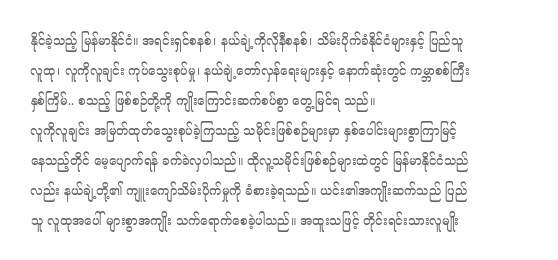နိုင်ခဲ့သည့် မြန်မာနိုင်ငံ။ အရင်းရှင်စနစ်၊ နယ်ချဲ့ကိုလိုနီစနစ်၊ သိမ်းပိုက်ခံနိုင်ငံများနှင့် ပြည်သူလူထု၊ လူကိုလူချင်း ကုပ်သွေးစုပ်မှု၊ နယ်ချဲ့တော်လှန်ရေးများနှင့် နောက်ဆုံးတွင် ကမ္ဘာစစ်ကြီး နှစ်ကြိမ်.. စသည့် ဖြစ်စဉ်တို့ကို ကျိုးကြောင်းဆက်စပ်စွာ တွေ့မြင်ရ သည်။
လူကိုလူချင်း အမြတ်ထုတ်သွေးစုပ်ခဲ့ကြသည့် သမိုင်းဖြစ်စဉ်များမှာ နှစ်ပေါင်းများစွာကြာမြင့် နေသည့်တိုင် မေ့ပျောက်ရန် ခက်ခဲလှပါသည်။ ထိုလူ့သမိုင်းဖြစ်စဉ်များထဲတွင် မြန်မာနိုင်ငံသည် လည်း နယ်ချဲ့တို့၏ ကျူးကျော်သိမ်းပိုက်မှုကို ခံစားခဲ့ရသည်။ ယင်း၏အကျိုးဆက်သည် ပြည်သူ လူထုအပေါ် များစွာအကျိုး သက်ရောက်စေခဲ့ပါသည်။ အထူးသဖြင့် တိုင်းရင်းသားလူမျိုး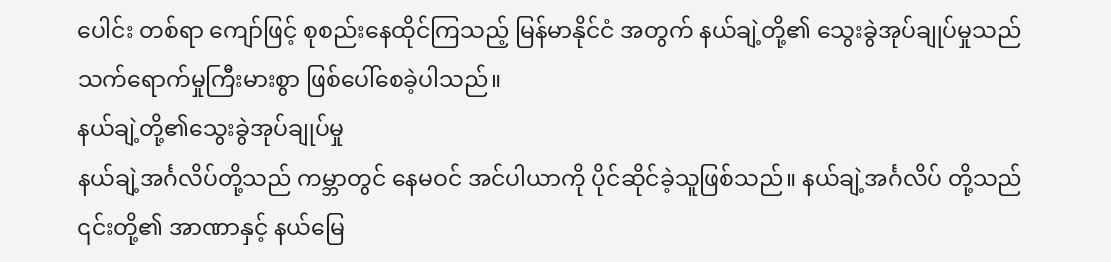ပေါင်း တစ်ရာ ကျော်ဖြင့် စုစည်းနေထိုင်ကြသည့် မြန်မာနိုင်ငံ အတွက် နယ်ချဲ့တို့၏ သွေးခွဲအုပ်ချုပ်မှုသည် သက်ရောက်မှုကြီးမားစွာ ဖြစ်ပေါ်စေခဲ့ပါသည်။
နယ်ချဲ့တို့၏သွေးခွဲအုပ်ချုပ်မှု
နယ်ချဲ့အင်္ဂလိပ်တို့သည် ကမ္ဘာတွင် နေမဝင် အင်ပါယာကို ပိုင်ဆိုင်ခဲ့သူဖြစ်သည်။ နယ်ချဲ့အင်္ဂလိပ် တို့သည် ၎င်းတို့၏ အာဏာနှင့် နယ်မြေ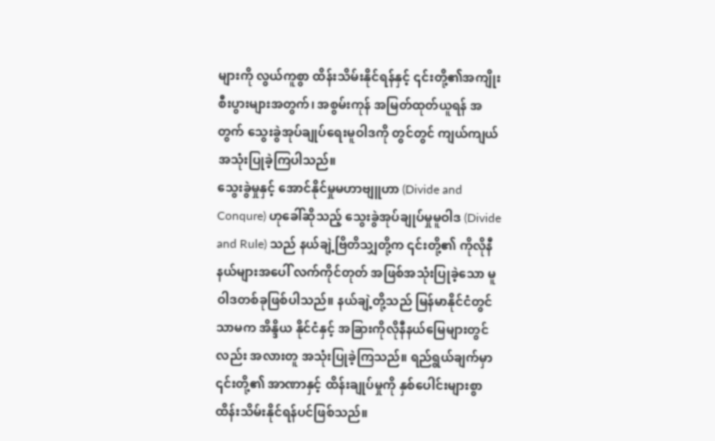များကို လွယ်ကူစွာ ထိန်းသိမ်းနိုင်ရန်နှင့် ၎င်းတို့၏အကျိုး စီးပွားများအတွက်၊ အစွမ်းကုန် အမြတ်ထုတ်ယူရန် အတွက် သွေးခွဲအုပ်ချုပ်ရေးမူဝါဒကို တွင်တွင် ကျယ်ကျယ် အသုံးပြုခဲ့ကြပါသည်။
သွေးခွဲမှုနှင့် အောင်နိုင်မှုမဟာဗျူဟာ (Divide and Conqure) ဟုခေါ်ဆိုသည့် သွေးခွဲအုပ်ချုပ်မှုမူဝါဒ (Divide and Rule) သည် နယ်ချဲ့ဗြိတိသျှတို့က ၎င်းတို့၏ ကိုလိုနီနယ်များအပေါ် လက်ကိုင်တုတ် အဖြစ်အသုံးပြုခဲ့သော မူဝါဒတစ်ခုဖြစ်ပါသည်။ နယ်ချဲ့တို့သည် မြန်မာနိုင်ငံတွင်သာမက အိန္ဒိယ နိုင်ငံနှင့် အခြားကိုလိုနီနယ်မြေများတွင်လည်း အလားတူ အသုံးပြုခဲ့ကြသည်။ ရည်ရွယ်ချက်မှာ ၎င်းတို့၏ အာဏာနှင့် ထိန်းချုပ်မှုကို နှစ်ပေါင်းများစွာ ထိန်းသိမ်းနိုင်ရန်ပင်ဖြစ်သည်။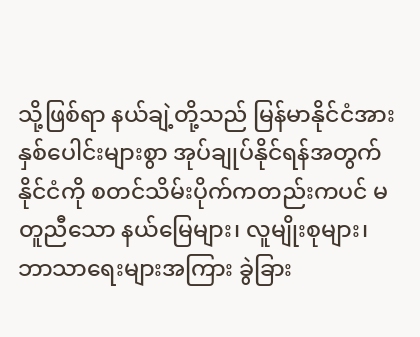သို့ဖြစ်ရာ နယ်ချဲ့တို့သည် မြန်မာနိုင်ငံအား နှစ်ပေါင်းများစွာ အုပ်ချုပ်နိုင်ရန်အတွက် နိုင်ငံကို စတင်သိမ်းပိုက်ကတည်းကပင် မတူညီသော နယ်မြေများ၊ လူမျိုးစုများ၊ ဘာသာရေးများအကြား ခွဲခြား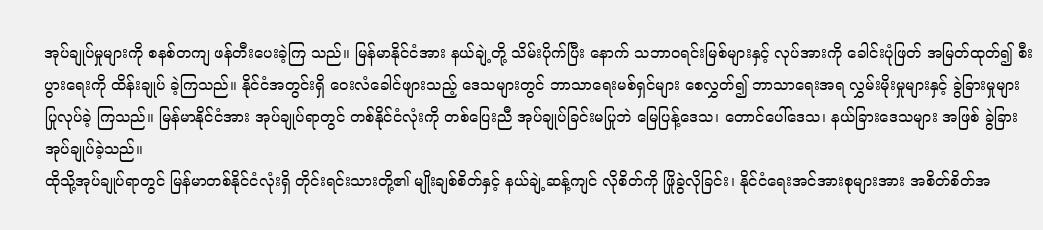အုပ်ချုပ်မှုများကို စနစ်တကျ ဖန်တီးပေးခဲ့ကြ သည်။ မြန်မာနိုင်ငံအား နယ်ချဲ့တို့ သိမ်းပိုက်ပြီး နောက် သဘာဝရင်းမြစ်များနှင့် လုပ်အားကို ခေါင်းပုံဖြတ် အမြတ်ထုတ်၍ စီးပွားရေးကို ထိန်းချုပ် ခဲ့ကြသည်။ နိုင်ငံအတွင်းရှိ ဝေးလံခေါင်ဖျားသည့် ဒေသများတွင် ဘာသာရေးမစ်ရှင်များ စေလွှတ်၍ ဘာသာရေးအရ လွှမ်းမိုးမှုများနှင့် ခွဲခြားမှုများ ပြုလုပ်ခဲ့ ကြသည်။ မြန်မာနိုင်ငံအား အုပ်ချုပ်ရာတွင် တစ်နိုင်ငံလုံးကို တစ်ပြေးညီ အုပ်ချုပ်ခြင်းမပြုဘဲ မြေပြန့်ဒေသ၊ တောင်ပေါ်ဒေသ၊ နယ်ခြားဒေသများ အဖြစ် ခွဲခြားအုပ်ချုပ်ခဲ့သည်။
ထိုသို့အုပ်ချုပ်ရာတွင် မြန်မာတစ်နိုင်ငံလုံးရှိ တိုင်းရင်းသားတို့၏ မျိုးချစ်စိတ်နှင့် နယ်ချဲ့ဆန့်ကျင် လိုစိတ်ကို ဖြိုခွဲလိုခြင်း၊ နိုင်ငံရေးအင်အားစုများအား အစိတ်စိတ်အ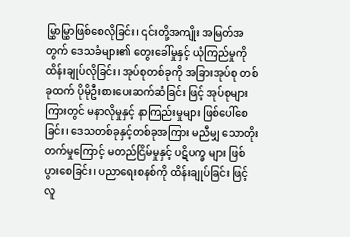မြွှာမြွှာဖြစ်စေလိုခြင်း၊ ၎င်းတို့အကျိုး အမြတ်အတွက် ဒေသခံများ၏ တွေးခေါ်မှုနှင့် ယုံကြည်မှုကို ထိန်းချုပ်လိုခြင်း၊ အုပ်စုတစ်ခုကို အခြားအုပ်စု တစ်ခုထက် ပိုမိုဦးစားပေးဆက်ဆံခြင်း ဖြင့် အုပ်စုများကြားတွင် မနာလိုမှုနှင့် နာကြည်းမှုများ ဖြစ်ပေါ်စေခြင်း၊ ဒေသတစ်ခုနှင့်တစ်ခုအကြား မညီမျှ သောတိုးတက်မှုကြောင့် မတည်ငြိမ်မှုနှင့် ပဋိပက္ခ များ ဖြစ်ပွားစေခြင်း၊ ပညာရေးစနစ်ကို ထိန်းချုပ်ခြင်း ဖြင့် လူ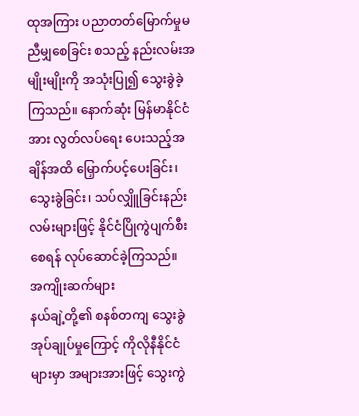ထုအကြား ပညာတတ်မြောက်မှုမညီမျှစေခြင်း စသည့် နည်းလမ်းအမျိုးမျိုးကို အသုံးပြု၍ သွေးခွဲခဲ့ ကြသည်။ နောက်ဆုံး မြန်မာနိုင်ငံအား လွတ်လပ်ရေး ပေးသည့်အချိန်အထိ မြှောက်ပင့်ပေးခြင်း၊ သွေးခွဲခြင်း၊ သပ်လျှိူခြင်းနည်းလမ်းများဖြင့် နိုင်ငံပြိုကွဲပျက်စီး စေရန် လုပ်ဆောင်ခဲ့ကြသည်။
အကျိုးဆက်များ
နယ်ချဲ့တို့၏ စနစ်တကျ သွေးခွဲအုပ်ချုပ်မှုကြောင့် ကိုလိုနီနိုင်ငံများမှာ အများအားဖြင့် သွေးကွဲ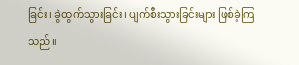ခြင်း၊ ခွဲထွက်သွားခြင်း၊ ပျက်စီးသွားခြင်းများ ဖြစ်ခဲ့ကြ သည်။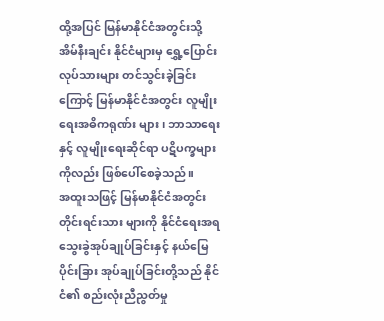ထို့အပြင် မြန်မာနိုင်ငံအတွင်းသို့ အိမ်နီးချင်း နိုင်ငံများမှ ရွှေ့ပြောင်းလုပ်သားများ တင်သွင်းခဲ့ခြင်း ကြောင့် မြန်မာနိုင်ငံအတွင်း လူမျိုးရေးအဓိကရုဏ်း များ၊ ဘာသာရေးနှင့် လူမျိုးရေးဆိုင်ရာ ပဋိပက္ခများ ကိုလည်း ဖြစ်ပေါ်စေခဲ့သည်။
အထူးသဖြင့် မြန်မာနိုင်ငံအတွင်း တိုင်းရင်းသား များကို နိုင်ငံရေးအရ သွေးခွဲအုပ်ချုပ်ခြင်းနှင့် နယ်မြေပိုင်းခြား အုပ်ချုပ်ခြင်းတို့သည် နိုင်ငံ၏ စည်းလုံးညီညွတ်မှု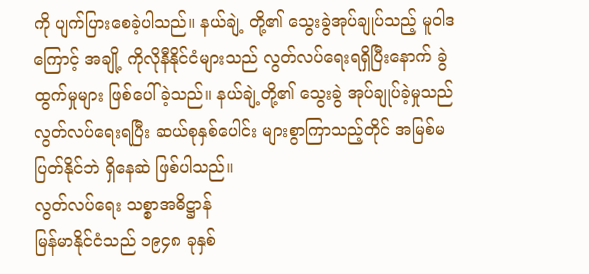ကို ပျက်ပြားစေခဲ့ပါသည်။ နယ်ချဲ့ တို့၏ သွေးခွဲအုပ်ချုပ်သည့် မူဝါဒကြောင့် အချို့ ကိုလိုနီနိုင်ငံများသည် လွတ်လပ်ရေးရရှိပြီးနောက် ခွဲထွက်မှုများ ဖြစ်ပေါ်ခဲ့သည်။ နယ်ချဲ့တို့၏ သွေးခွဲ အုပ်ချုပ်ခဲ့မှုသည် လွတ်လပ်ရေးရပြီး ဆယ်စုနှစ်ပေါင်း များစွာကြာသည့်တိုင် အမြစ်မပြတ်နိုင်ဘဲ ရှိနေဆဲ ဖြစ်ပါသည်။
လွတ်လပ်ရေး သစ္စာအဓိဋ္ဌာန်
မြန်မာနိုင်ငံသည် ၁၉၄၈ ခုနှစ်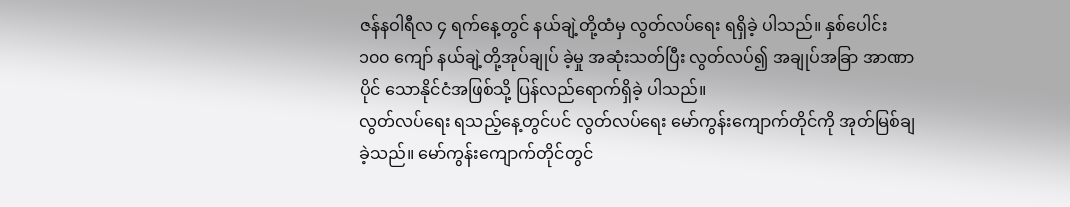ဇန်နဝါရီလ ၄ ရက်နေ့တွင် နယ်ချဲ့တို့ထံမှ လွတ်လပ်ရေး ရရှိခဲ့ ပါသည်။ နှစ်ပေါင်း ၁၀၀ ကျော် နယ်ချဲ့တို့အုပ်ချုပ် ခဲ့မှု အဆုံးသတ်ပြီး လွတ်လပ်၍ အချုပ်အခြာ အာဏာပိုင် သောနိုင်ငံအဖြစ်သို့ ပြန်လည်ရောက်ရှိခဲ့ ပါသည်။
လွတ်လပ်ရေး ရသည့်နေ့တွင်ပင် လွတ်လပ်ရေး မော်ကွန်းကျောက်တိုင်ကို အုတ်မြစ်ချခဲ့သည်။ မော်ကွန်းကျောက်တိုင်တွင်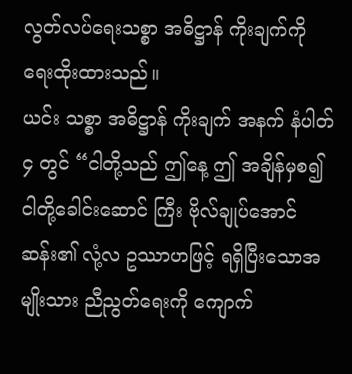လွတ်လပ်ရေးသစ္စာ အဓိဋ္ဌာန် ကိုးချက်ကို ရေးထိုးထားသည်။
ယင်း သစ္စာ အဓိဋ္ဌာန် ကိုးချက် အနက် နံပါတ် ၄ တွင် “ငါတို့သည် ဤနေ့ ဤ အချိန်မှစ၍ ငါတို့ခေါင်းဆောင် ကြီး ဗိုလ်ချုပ်အောင်ဆန်း၏ လုံ့လ ဥဿာဟဖြင့် ရရှိပြီးသောအမျိုးသား ညီညွတ်ရေးကို ကျောက်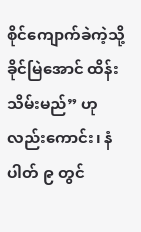စိုင်ကျောက်ခဲကဲ့သို့ ခိုင်မြဲအောင် ထိန်းသိမ်းမည်” ဟု လည်းကောင်း၊ နံပါတ် ၉ တွင်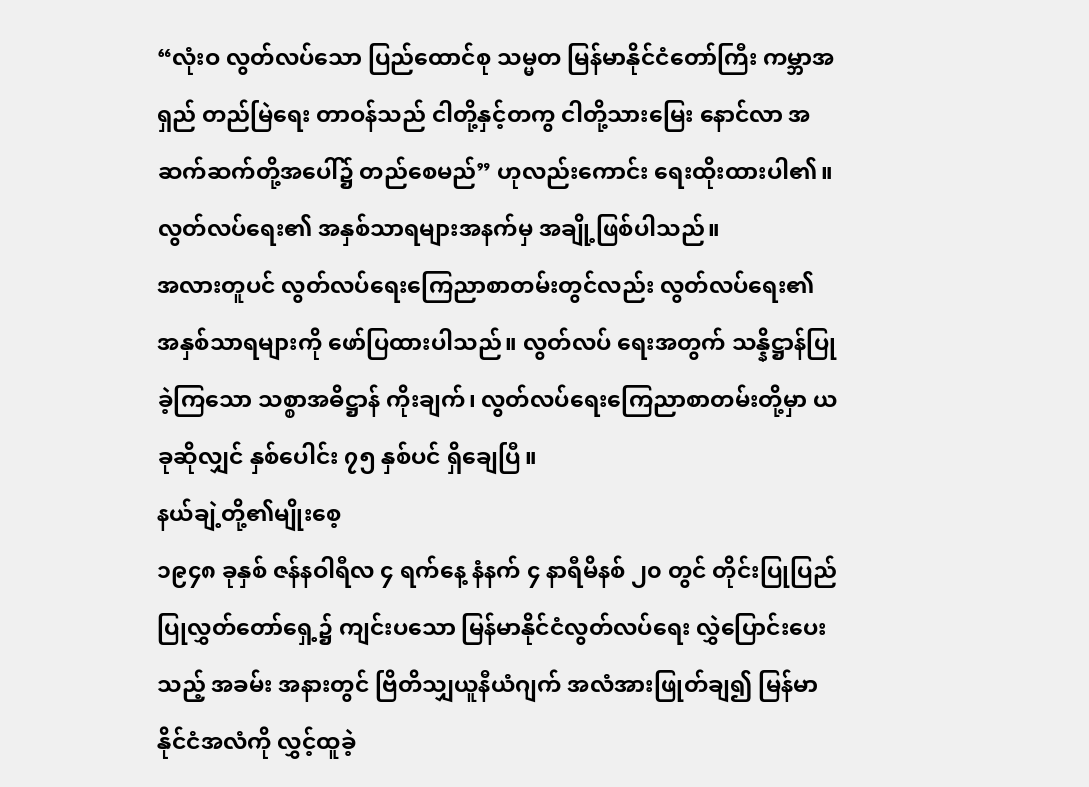“လုံးဝ လွတ်လပ်သော ပြည်ထောင်စု သမ္မတ မြန်မာနိုင်ငံတော်ကြီး ကမ္ဘာအရှည် တည်မြဲရေး တာဝန်သည် ငါတို့နှင့်တကွ ငါတို့သားမြေး နောင်လာ အဆက်ဆက်တို့အပေါ်၌ တည်စေမည်” ဟုလည်းကောင်း ရေးထိုးထားပါ၏။ လွတ်လပ်ရေး၏ အနှစ်သာရများအနက်မှ အချို့ဖြစ်ပါသည်။
အလားတူပင် လွတ်လပ်ရေးကြေညာစာတမ်းတွင်လည်း လွတ်လပ်ရေး၏ အနှစ်သာရများကို ဖော်ပြထားပါသည်။ လွတ်လပ် ရေးအတွက် သန္နိဋ္ဌာန်ပြုခဲ့ကြသော သစ္စာအဓိဋ္ဌာန် ကိုးချက်၊ လွတ်လပ်ရေးကြေညာစာတမ်းတို့မှာ ယခုဆိုလျှင် နှစ်ပေါင်း ၇၅ နှစ်ပင် ရှိချေပြီ။
နယ်ချဲ့တို့၏မျိုးစေ့
၁၉၄၈ ခုနှစ် ဇန်နဝါရီလ ၄ ရက်နေ့ နံနက် ၄ နာရီမိနစ် ၂၀ တွင် တိုင်းပြုပြည်ပြုလွှတ်တော်ရှေ့၌ ကျင်းပသော မြန်မာနိုင်ငံလွတ်လပ်ရေး လွှဲပြောင်းပေးသည့် အခမ်း အနားတွင် ဗြိတိသျှယူနီယံဂျက် အလံအားဖြုတ်ချ၍ မြန်မာနိုင်ငံအလံကို လွှင့်ထူခဲ့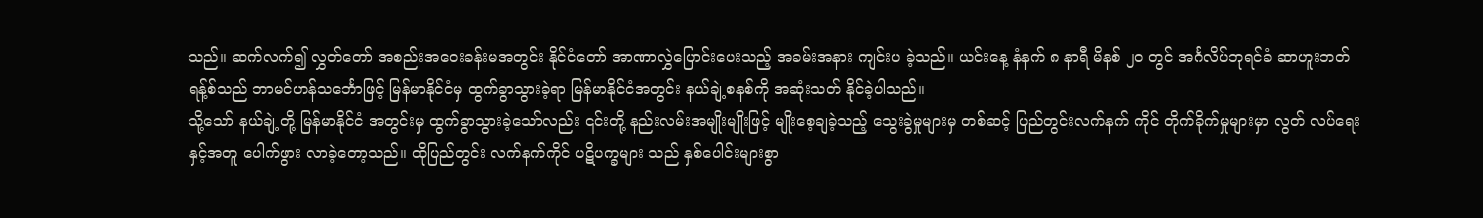သည်။ ဆက်လက်၍ လွှတ်တော် အစည်းအဝေးခန်းမအတွင်း နိုင်ငံတော် အာဏာလွှဲပြောင်းပေးသည့် အခမ်းအနား ကျင်းပ ခဲ့သည်။ ယင်းနေ့ နံနက် ၈ နာရီ မိနစ် ၂၀ တွင် အင်္ဂလိပ်ဘုရင်ခံ ဆာဟူးဘတ်ရန့်စ်သည် ဘာမင်ဟန်သင်္ဘောဖြင့် မြန်မာနိုင်ငံမှ ထွက်ခွာသွားခဲ့ရာ မြန်မာနိုင်ငံအတွင်း နယ်ချဲ့စနစ်ကို အဆုံးသတ် နိုင်ခဲ့ပါသည်။
သို့သော် နယ်ချဲ့တို့ မြန်မာနိုင်ငံ အတွင်းမှ ထွက်ခွာသွားခဲ့သော်လည်း ၎င်းတို့ နည်းလမ်းအမျိုးမျိုးဖြင့် မျိုးစေ့ချခဲ့သည့် သွေးခွဲမှုများမှ တစ်ဆင့် ပြည်တွင်းလက်နက် ကိုင် တိုက်ခိုက်မှုများမှာ လွတ် လပ်ရေးနှင့်အတူ ပေါက်ဖွား လာခဲ့တော့သည်။ ထိုပြည်တွင်း လက်နက်ကိုင် ပဋိပက္ခများ သည် နှစ်ပေါင်းများစွာ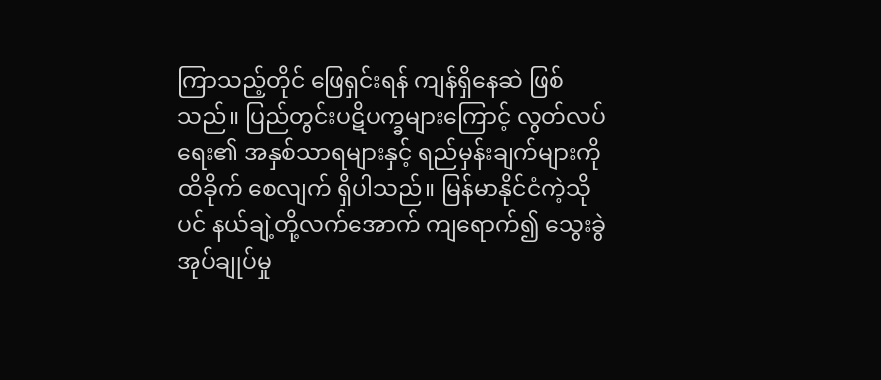ကြာသည့်တိုင် ဖြေရှင်းရန် ကျန်ရှိနေဆဲ ဖြစ်သည်။ ပြည်တွင်းပဋိပက္ခများကြောင့် လွတ်လပ်ရေး၏ အနှစ်သာရများနှင့် ရည်မှန်းချက်များကို ထိခိုက် စေလျက် ရှိပါသည်။ မြန်မာနိုင်ငံကဲ့သိုပင် နယ်ချဲ့တို့လက်အောက် ကျရောက်၍ သွေးခွဲ အုပ်ချုပ်မှု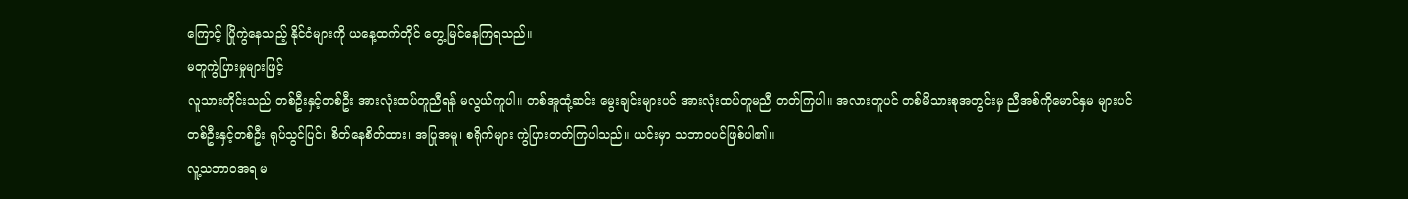ကြောင့် ပြိုကွဲနေသည့် နိုင်ငံများကို ယနေ့ထက်တိုင် တွေ့မြင်နေကြရသည်။
မတူကွဲပြားမှုများဖြင့်
လူသားတိုင်းသည် တစ်ဦးနှင့်တစ်ဦး အားလုံးထပ်တူညီရန် မလွယ်ကူပါ။ တစ်အူထုံ့ဆင်း မွေးချင်းများပင် အားလုံးထပ်တူမညီ တတ်ကြပါ။ အလားတူပင် တစ်မိသားစုအတွင်းမှ ညီအစ်ကိုမောင်နှမ များပင် တစ်ဦးနှင့်တစ်ဦး ရုပ်သွင်ပြင်၊ စိတ်နေစိတ်ထား၊ အပြုအမူ၊ စရိုက်များ ကွဲပြားတတ်ကြပါသည်။ ယင်းမှာ သဘာဝပင်ဖြစ်ပါ၏။
လူ့သဘာဝအရ မ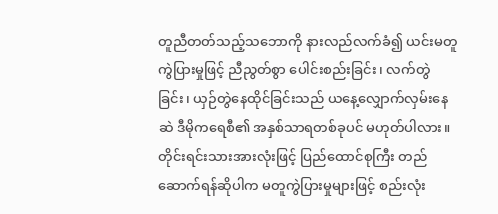တူညီတတ်သည့်သဘောကို နားလည်လက်ခံ၍ ယင်းမတူကွဲပြားမှုဖြင့် ညီညွတ်စွာ ပေါင်းစည်းခြင်း၊ လက်တွဲခြင်း၊ ယှဉ်တွဲနေထိုင်ခြင်းသည် ယနေ့လျှောက်လှမ်းနေဆဲ ဒီမိုကရေစီ၏ အနှစ်သာရတစ်ခုပင် မဟုတ်ပါလား။ တိုင်းရင်းသားအားလုံးဖြင့် ပြည်ထောင်စုကြီး တည်ဆောက်ရန်ဆိုပါက မတူကွဲပြားမှုများဖြင့် စည်းလုံး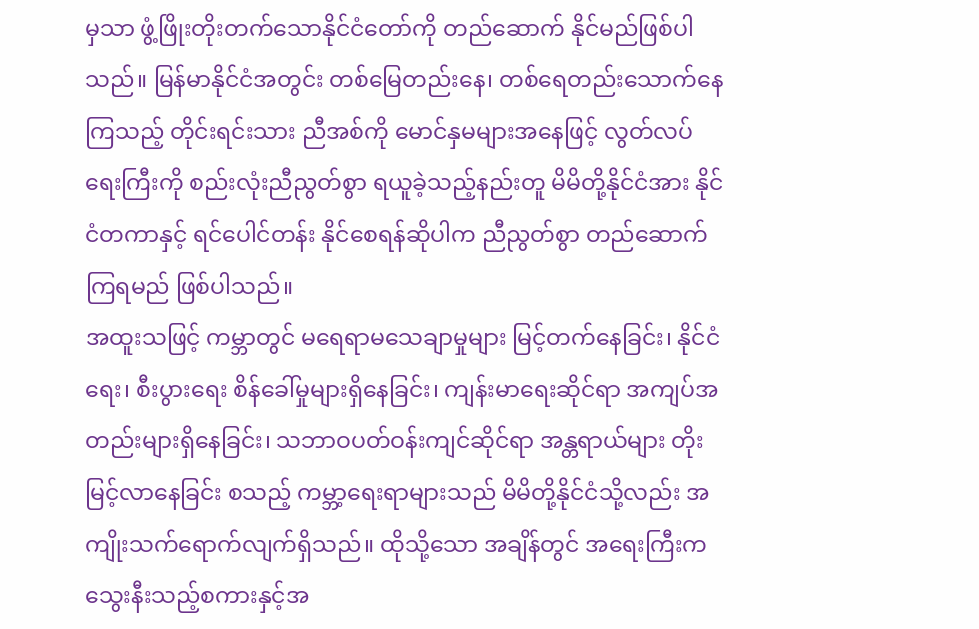မှသာ ဖွံ့ဖြိုးတိုးတက်သောနိုင်ငံတော်ကို တည်ဆောက် နိုင်မည်ဖြစ်ပါသည်။ မြန်မာနိုင်ငံအတွင်း တစ်မြေတည်းနေ၊ တစ်ရေတည်းသောက်နေကြသည့် တိုင်းရင်းသား ညီအစ်ကို မောင်နှမများအနေဖြင့် လွတ်လပ်ရေးကြီးကို စည်းလုံးညီညွတ်စွာ ရယူခဲ့သည့်နည်းတူ မိမိတို့နိုင်ငံအား နိုင်ငံတကာနှင့် ရင်ပေါင်တန်း နိုင်စေရန်ဆိုပါက ညီညွတ်စွာ တည်ဆောက်ကြရမည် ဖြစ်ပါသည်။
အထူးသဖြင့် ကမ္ဘာတွင် မရေရာမသေချာမှုများ မြင့်တက်နေခြင်း၊ နိုင်ငံရေး၊ စီးပွားရေး စိန်ခေါ်မှုများရှိနေခြင်း၊ ကျန်းမာရေးဆိုင်ရာ အကျပ်အတည်းများရှိနေခြင်း၊ သဘာဝပတ်ဝန်းကျင်ဆိုင်ရာ အန္တရာယ်များ တိုးမြင့်လာနေခြင်း စသည့် ကမ္ဘာ့ရေးရာများသည် မိမိတို့နိုင်ငံသို့လည်း အကျိုးသက်ရောက်လျက်ရှိသည်။ ထိုသို့သော အချိန်တွင် အရေးကြီးက သွေးနီးသည့်စကားနှင့်အ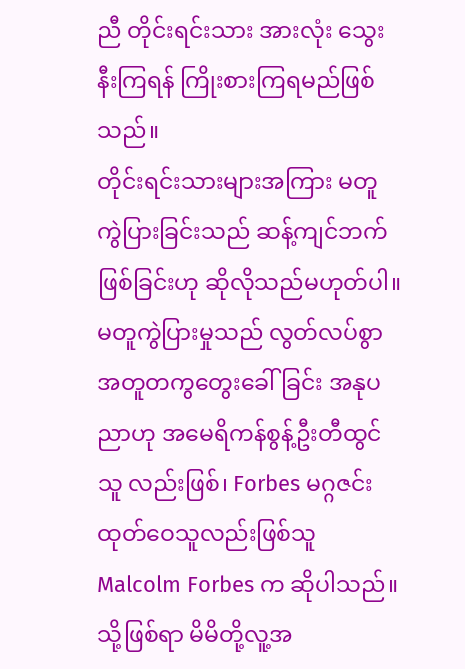ညီ တိုင်းရင်းသား အားလုံး သွေးနီးကြရန် ကြိုးစားကြရမည်ဖြစ်သည်။
တိုင်းရင်းသားများအကြား မတူကွဲပြားခြင်းသည် ဆန့်ကျင်ဘက် ဖြစ်ခြင်းဟု ဆိုလိုသည်မဟုတ်ပါ။ မတူကွဲပြားမှုသည် လွတ်လပ်စွာ အတူတကွတွေးခေါ်ခြင်း အနုပညာဟု အမေရိကန်စွန့်ဦးတီထွင်သူ လည်းဖြစ်၊ Forbes မဂ္ဂဇင်းထုတ်ဝေသူလည်းဖြစ်သူ Malcolm Forbes က ဆိုပါသည်။ သို့ဖြစ်ရာ မိမိတို့လူ့အ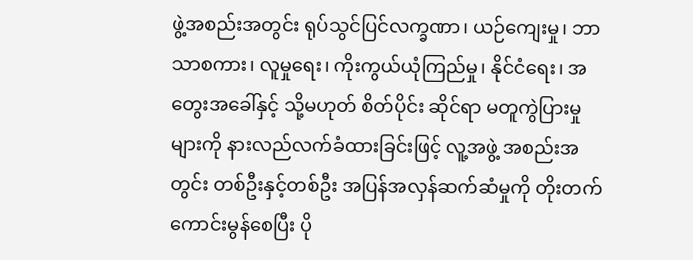ဖွဲ့အစည်းအတွင်း ရုပ်သွင်ပြင်လက္ခဏာ၊ ယဉ်ကျေးမှု၊ ဘာသာစကား၊ လူမှုရေး၊ ကိုးကွယ်ယုံကြည်မှု၊ နိုင်ငံရေး၊ အတွေးအခေါ်နှင့် သို့မဟုတ် စိတ်ပိုင်း ဆိုင်ရာ မတူကွဲပြားမှုများကို နားလည်လက်ခံထားခြင်းဖြင့် လူ့အဖွဲ့ အစည်းအတွင်း တစ်ဦးနှင့်တစ်ဦး အပြန်အလှန်ဆက်ဆံမှုကို တိုးတက်ကောင်းမွန်စေပြီး ပို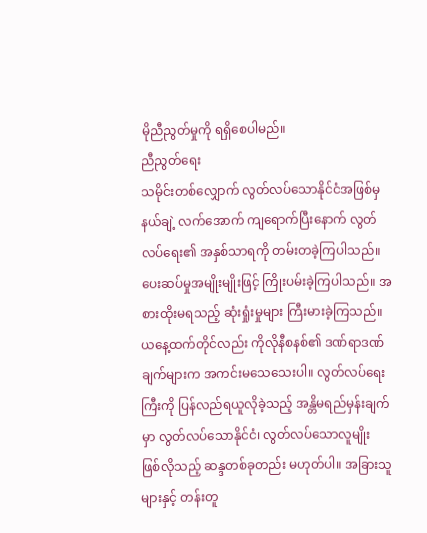မိုညီညွတ်မှုကို ရရှိစေပါမည်။
ညီညွတ်ရေး
သမိုင်းတစ်လျှောက် လွတ်လပ်သောနိုင်ငံအဖြစ်မှ နယ်ချဲ့ လက်အောက် ကျရောက်ပြီးနောက် လွတ်လပ်ရေး၏ အနှစ်သာရကို တမ်းတခဲ့ကြပါသည်။ ပေးဆပ်မှုအမျိုးမျိုးဖြင့် ကြိုးပမ်းခဲ့ကြပါသည်။ အစားထိုးမရသည့် ဆုံးရှုံးမှုများ ကြီးမားခဲ့ကြသည်။
ယနေ့ထက်တိုင်လည်း ကိုလိုနီစနစ်၏ ဒဏ်ရာဒဏ်ချက်များက အကင်းမသေသေးပါ။ လွတ်လပ်ရေးကြီးကို ပြန်လည်ရယူလိုခဲ့သည့် အန္တိမရည်မှန်းချက်မှာ လွတ်လပ်သောနိုင်ငံ၊ လွတ်လပ်သောလူမျိုး ဖြစ်လိုသည့် ဆန္ဒတစ်ခုတည်း မဟုတ်ပါ။ အခြားသူများနှင့် တန်းတူ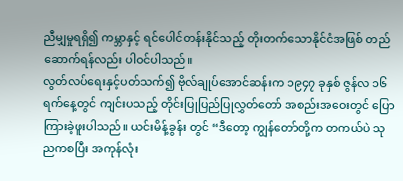ညီမျှမှုရရှိ၍ ကမ္ဘာနှင့် ရင်ပေါင်တန်းနိုင်သည့် တိုးတက်သောနိုင်ငံအဖြစ် တည်ဆောက်ရန်လည်း ပါဝင်ပါသည်။
လွတ်လပ်ရေးနှင့်ပတ်သက်၍ ဗိုလ်ချုပ်အောင်ဆန်းက ၁၉၄၇ ခုနှစ် ဇွန်လ ၁၆ ရက်နေ့တွင် ကျင်းပသည့် တိုင်းပြုပြည်ပြုလွှတ်တော် အစည်းအဝေးတွင် ပြောကြားခဲ့ဖူးပါသည်။ ယင်းမိန့်ခွန်း တွင် “ဒီတော့ ကျွန်တော်တို့က တကယ်ပဲ သုညကစပြီး အကုန်လုံး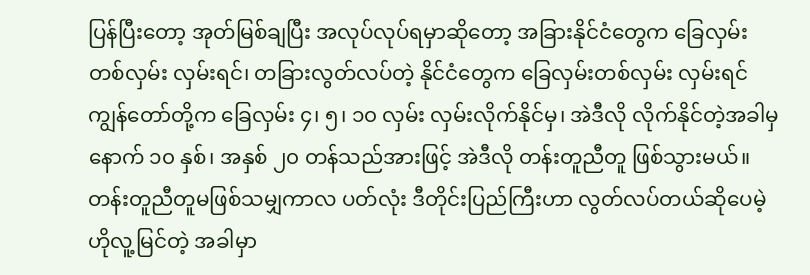ပြန်ပြီးတော့ အုတ်မြစ်ချပြီး အလုပ်လုပ်ရမှာဆိုတော့ အခြားနိုင်ငံတွေက ခြေလှမ်း တစ်လှမ်း လှမ်းရင်၊ တခြားလွတ်လပ်တဲ့ နိုင်ငံတွေက ခြေလှမ်းတစ်လှမ်း လှမ်းရင် ကျွန်တော်တို့က ခြေလှမ်း ၄၊ ၅၊ ၁၀ လှမ်း လှမ်းလိုက်နိုင်မှ၊ အဲဒီလို လိုက်နိုင်တဲ့အခါမှ နောက် ၁၀ နှစ်၊ အနှစ် ၂၀ တန်သည်အားဖြင့် အဲဒီလို တန်းတူညီတူ ဖြစ်သွားမယ်။ တန်းတူညီတူမဖြစ်သမျှကာလ ပတ်လုံး ဒီတိုင်းပြည်ကြီးဟာ လွတ်လပ်တယ်ဆိုပေမဲ့ ဟိုလူ့မြင်တဲ့ အခါမှာ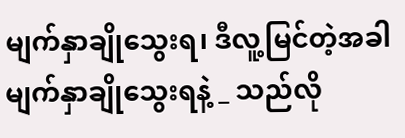မျက်နှာချိုသွေးရ၊ ဒီလူ့မြင်တဲ့အခါ မျက်နှာချိုသွေးရနဲ့ _ သည်လို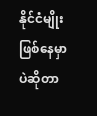နိုင်ငံမျိုး ဖြစ်နေမှာပဲဆိုတာ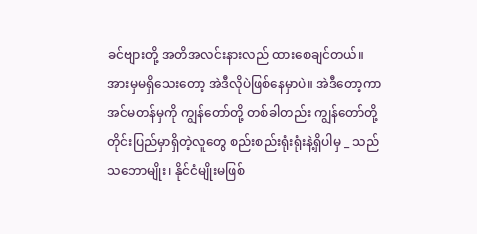ခင်ဗျားတို့ အတိအလင်းနားလည် ထားစေချင်တယ်။ အားမှမရှိသေးတော့ အဲဒီလိုပဲဖြစ်နေမှာပဲ။ အဲဒီတော့ကာ အင်မတန်မှကို ကျွန်တော်တို့ တစ်ခါတည်း ကျွန်တော်တို့ တိုင်းပြည်မှာရှိတဲ့လူတွေ စည်းစည်းရုံးရုံးနဲ့ရှိပါမှ _ သည်သဘောမျိုး၊ နိုင်ငံမျိုးမဖြစ်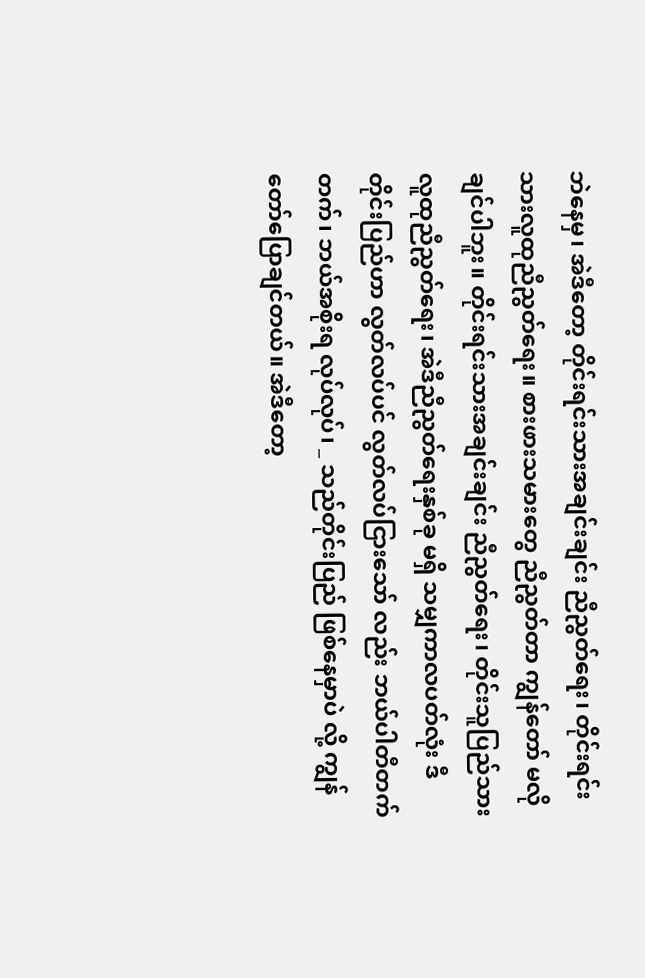ဘဲနေမှ၊ အဲဒီတော့ တိုင်းရင်းသားအချင်းချင်း ညီညွတ်ရေး၊ တိုင်းရင်းသားလူထုညီညွတ်ရေး။ စားဖားသမားတွေ ညီညွတ်တာ ကျွန်တော် မလိုချင်ပါဘူး။ တိုင်းရင်းသားအချင်းချင်း ညီညွတ်ရေး၊ တိုင်းသူပြည်သား လူထုညီညွတ်ရေး၊ အဲဒီညီညွတ်ရေးနှစ်ခု မရှိ သမျှကာလပတ်လုံး ဒီတိုင်းပြည်ဟာ လွတ်လပ်ပင် လွတ်လပ်ငြားသော် လည်း ဘယ်ပါတီတက်တက်၊ ဘယ်အစိုးရ လုပ်လုပ်၊ _ သည်တိုင်းပြည် ဖြစ်နေမှာပဲ လို့ ကျွန်တော်ပြောချင်တယ်။ အဲဒီတော့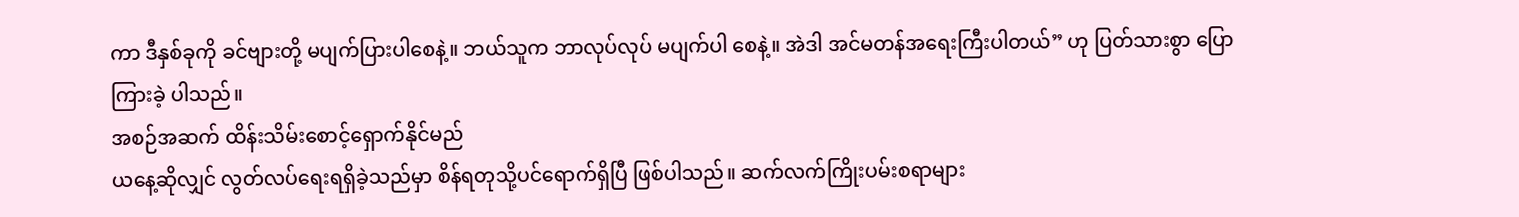ကာ ဒီနှစ်ခုကို ခင်ဗျားတို့ မပျက်ပြားပါစေနဲ့။ ဘယ်သူက ဘာလုပ်လုပ် မပျက်ပါ စေနဲ့။ အဲဒါ အင်မတန်အရေးကြီးပါတယ်” ဟု ပြတ်သားစွာ ပြောကြားခဲ့ ပါသည်။
အစဉ်အဆက် ထိန်းသိမ်းစောင့်ရှောက်နိုင်မည်
ယနေ့ဆိုလျှင် လွတ်လပ်ရေးရရှိခဲ့သည်မှာ စိန်ရတုသို့ပင်ရောက်ရှိပြီ ဖြစ်ပါသည်။ ဆက်လက်ကြိုးပမ်းစရာများ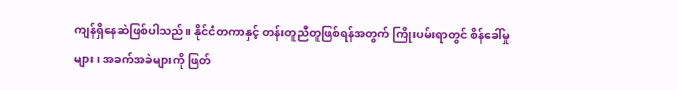ကျန်ရှိနေဆဲဖြစ်ပါသည်။ နိုင်ငံတကာနှင့် တန်းတူညီတူဖြစ်ရန်အတွက် ကြိုးပမ်းရာတွင် စိန်ခေါ်မှု များ၊ အခက်အခဲများကို ဖြတ်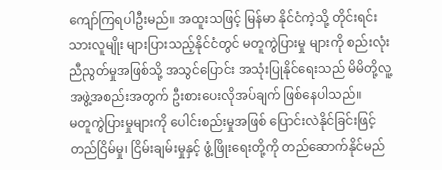ကျော်ကြရပါဦးမည်။ အထူးသဖြင့် မြန်မာ နိုင်ငံကဲ့သို့ တိုင်းရင်းသားလူမျိုး များပြားသည့်နိုင်ငံတွင် မတူကွဲပြားမှု များကို စည်းလုံးညီညွတ်မှုအဖြစ်သို့ အသွင်ပြောင်း အသုံးပြုနိုင်ရေးသည် မိမိတို့လူ့အဖွဲ့အစည်းအတွက် ဦးစားပေးလိုအပ်ချက် ဖြစ်နေပါသည်။
မတူကွဲပြားမှုများကို ပေါင်းစည်းမှုအဖြစ် ပြောင်းလဲနိုင်ခြင်းဖြင့် တည်ငြိမ်မှု၊ ငြိမ်းချမ်းမှုနှင့် ဖွံ့ဖြိုးရေးတို့ကို တည်ဆောက်နိုင်မည်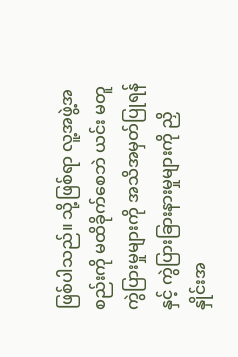ဖြစ်ပါသည်။ သို့ဖြစ်ရာ လူ့အဖွဲ့အစည်းကို မထိခိုက်စေဘဲ ယင်း မတူကွဲပြားမှုများကို အသိအမှတ်ပြုရန်နှင့် ကွဲပြားခြားနားမှုများကို ညှိနှိုင်းအ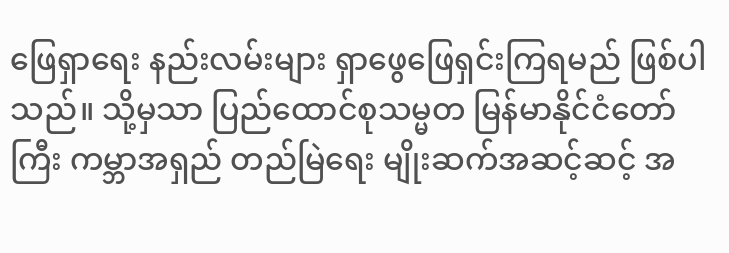ဖြေရှာရေး နည်းလမ်းများ ရှာဖွေဖြေရှင်းကြရမည် ဖြစ်ပါသည်။ သို့မှသာ ပြည်ထောင်စုသမ္မတ မြန်မာနိုင်ငံတော်ကြီး ကမ္ဘာအရှည် တည်မြဲရေး မျိုးဆက်အဆင့်ဆင့် အ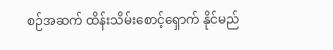စဉ်အဆက် ထိန်းသိမ်းစောင့်ရှောက် နိုင်မည်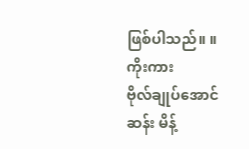ဖြစ်ပါသည်။ ။
ကိုးကား
ဗိုလ်ချုပ်အောင်ဆန်း မိန့်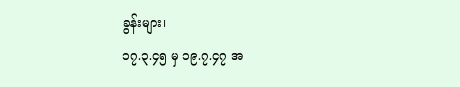ခွန်းများ၊
၁၇.၃.၄၅ မှ ၁၉.၇.၄၇ အ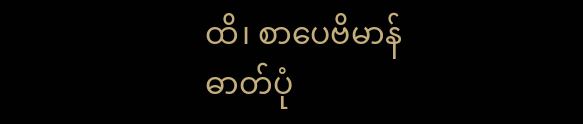ထိ၊ စာပေဗိမာန်
ဓာတ်ပုံ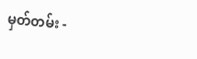မှတ်တမ်း -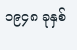၁၉၄၈ ခုနှစ်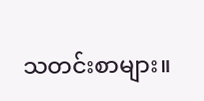သတင်းစာများ။